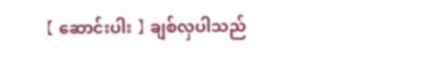【 ဆောင်းပါး 】 ချစ်လှပါသည်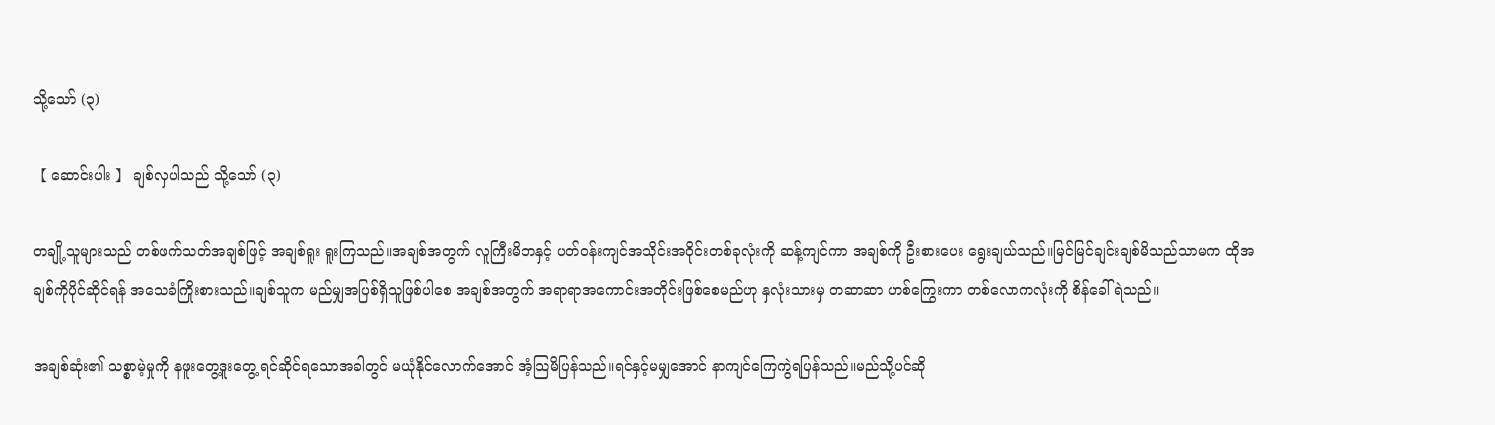သို့သော် (၃)

【 ဆောင်းပါး 】 ချစ်လှပါသည် သို့သော် (၃)

တချို့သူများသည် တစ်ဖက်သတ်အချစ်ဖြင့် အချစ်ရူး ရူးကြသည်။အချစ်အတွက် လူကြီးမိဘနှင့် ပတ်ဝန်းကျင်အသိုင်းအဝိုင်းတစ်ခုလုံးကို ဆန့်ကျင်ကာ အချစ်ကို ဦးစားပေး ရွေးချယ်သည်။မြင်မြင်ချင်းချစ်မိသည်သာမက ထိုအချစ်ကိုပိုင်ဆိုင်ရန် အသေခံကြိုးစားသည်။ချစ်သူက မည်မျှအပြစ်ရှိသူဖြစ်ပါစေ အချစ်အတွက် အရာရာအကောင်းအတိုင်းဖြစ်စေမည်ဟု နှလုံးသားမှ တဆာဆာ ဟစ်ကြွေးကာ တစ်လောကလုံးကို စိန်ခေါ်ရဲသည်။

အချစ်ဆုံး၏ သစ္စာမဲ့မှုကို နဖူးတွေ့ဒူးတွေ့ ရင်ဆိုင်ရသောအခါတွင် မယုံနိုင်လောက်အောင် အံ့သြမိပြန်သည်။ရင်နှင့်မမျှအောင် နာကျင်ကြေကွဲရပြန်သည်။မည်သို့ပင်ဆို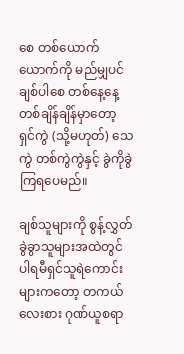စေ တစ်ယောက်ယောက်ကို မည်မျှပင်ချစ်ပါစေ တစ်နေ့နေ့ တစ်ချိန်ချိန်မှာတော့ ရှင်ကွဲ (သို့မဟုတ်) သေကွဲ တစ်ကွဲကွဲနှင့် ခွဲကိုခွဲကြရပေမည်။

ချစ်သူများကို စွန့်လွှတ်ခွဲခွာသူများအထဲတွင် ပါရမီရှင်သူရဲကောင်းများကတော့ တကယ်လေးစား ဂုဏ်ယူစရာ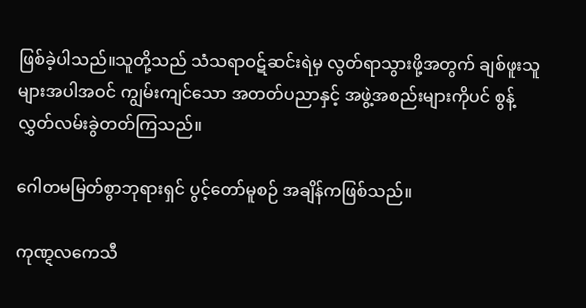ဖြစ်ခဲ့ပါသည်။သူတို့သည် သံသရာဝဋ်ဆင်းရဲမှ လွတ်ရာသွားဖို့အတွက် ချစ်ဖူးသူများအပါအဝင် ကျွမ်းကျင်သော အတတ်ပညာနှင့် အဖွဲ့အစည်းများကိုပင် စွန့်လွှတ်လမ်းခွဲတတ်ကြသည်။

ဂေါတမမြတ်စွာဘုရားရှင် ပွင့်တော်မူစဉ် အချိန်ကဖြစ်သည်။

ကုဏ္ဋလကေသီ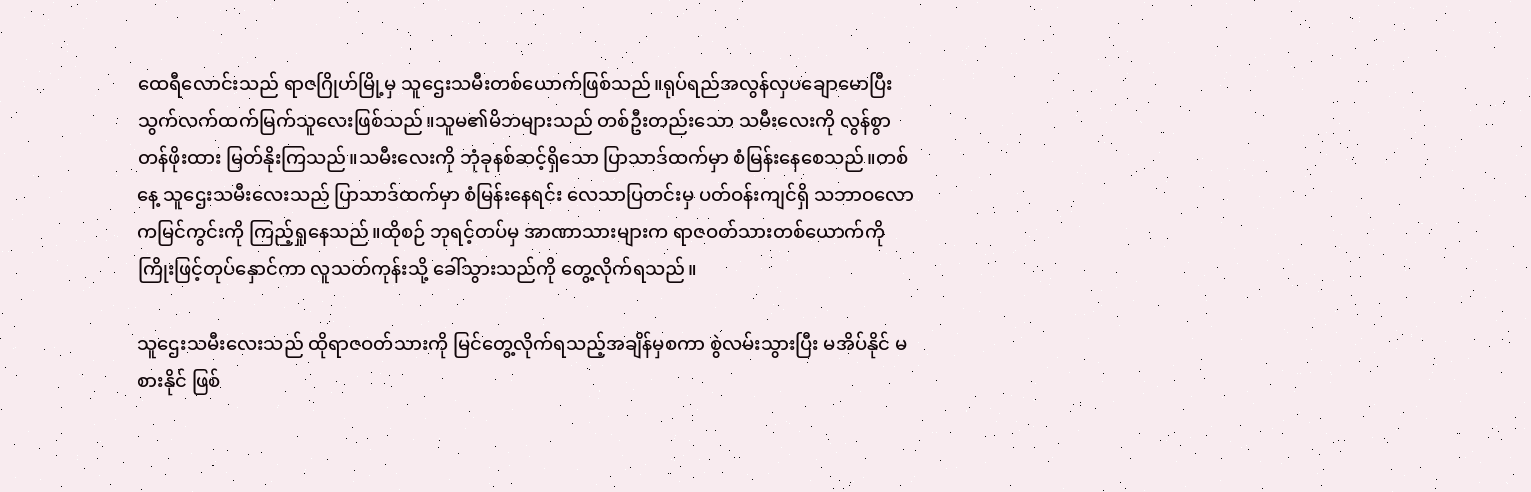ထေရီလောင်းသည် ရာဇဂြိုဟ်မြို့မှ သူဌေးသမီးတစ်ယောက်ဖြစ်သည်။ရုပ်ရည်အလွန်လှပချောမောပြီး သွက်လက်ထက်မြက်သူလေးဖြစ်သည်။သူမ၏မိဘများသည် တစ်ဦးတည်းသော သမီးလေးကို လွန်စွာတန်ဖိုးထား မြတ်နိုးကြသည်။သမီးလေးကို ဘုံခုနစ်ဆင့်ရှိသော ပြာသာဒ်ထက်မှာ စံမြန်းနေစေသည်။တစ်နေ့ သူဌေးသမီးလေးသည် ပြာသာဒ်ထက်မှာ စံမြန်းနေရင်း လေသာပြတင်းမှ ပတ်ဝန်းကျင်ရှိ သဘာဝလောကမြင်ကွင်းကို ကြည့်ရှုနေသည်။ထိုစဉ် ဘုရင့်တပ်မှ အာဏာသားများက ရာဇဝတ်သားတစ်ယောက်ကို ကြိုးဖြင့်တုပ်နှောင်ကာ လူသတ်ကုန်းသို့ ခေါ်သွားသည်ကို တွေ့လိုက်ရသည်။

သူဌေးသမီးလေးသည် ထိုရာဇဝတ်သားကို မြင်တွေ့လိုက်ရသည့်အချိန်မှစကာ စွဲလမ်းသွားပြီး မအိပ်နိုင် မစားနိုင် ဖြစ်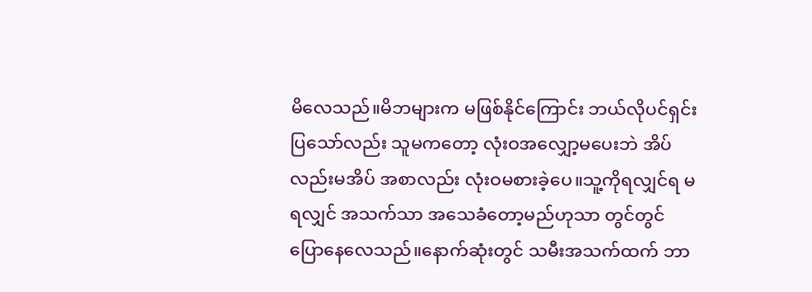မိလေသည်။မိဘများက မဖြစ်နိုင်ကြောင်း ဘယ်လိုပင်ရှင်းပြသော်လည်း သူမကတော့ လုံးဝအလျှော့မပေးဘဲ အိပ်လည်းမအိပ် အစာလည်း လုံးဝမစားခဲ့ပေ။သူ့ကိုရလျှင်ရ မရလျှင် အသက်သာ အသေခံတော့မည်ဟုသာ တွင်တွင်ပြောနေလေသည်။နောက်ဆုံးတွင် သမီးအသက်ထက် ဘာ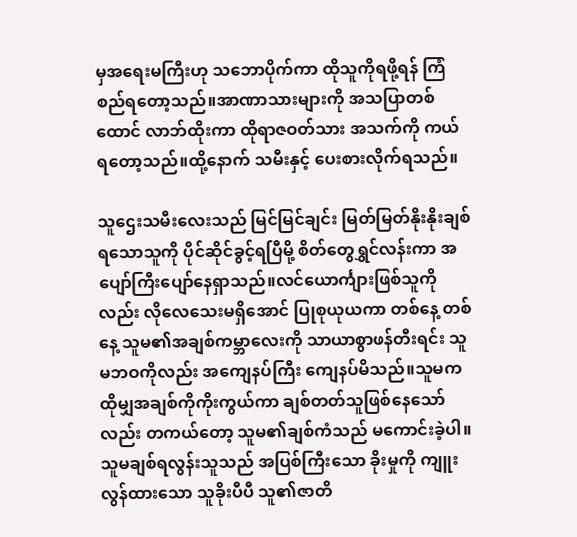မှအရေးမကြီးဟု သဘောပိုက်ကာ ထိုသူကိုရဖို့ရန် ကြံစည်ရတော့သည်။အာဏာသားများကို အသပြာတစ်ထောင် လာဘ်ထိုးကာ ထိုရာဇဝတ်သား အသက်ကို ကယ်ရတော့သည်။ထို့နောက် သမီးနှင့် ပေးစားလိုက်ရသည်။

သူဌေးသမီးလေးသည် မြင်မြင်ချင်း မြတ်မြတ်နိုးနိုးချစ်ရသောသူကို ပိုင်ဆိုင်ခွင့်ရပြီမို့ စိတ်တွေရွှင်လန်းကာ အပျော်ကြီးပျော်နေရှာသည်။လင်ယောင်္ကျားဖြစ်သူကိုလည်း လိုလေသေးမရှိအောင် ပြုစုယုယကာ တစ်နေ့ တစ်နေ့ သူမ၏အချစ်ကမ္ဘာလေးကို သာယာစွာဖန်တီးရင်း သူမဘဝကိုလည်း အကျေနပ်ကြီး ကျေနပ်မိသည်။သူမက ထိုမျှအချစ်ကိုကိုးကွယ်ကာ ချစ်တတ်သူဖြစ်နေသော်လည်း တကယ်တော့ သူမ၏ချစ်ကံသည် မကောင်းခဲ့ပါ။သူမချစ်ရလွန်းသူသည် အပြစ်ကြီးသော ခိုးမှုကို ကျူးလွန်ထားသော သူခိုးပီပီ သူ၏ဇာတိ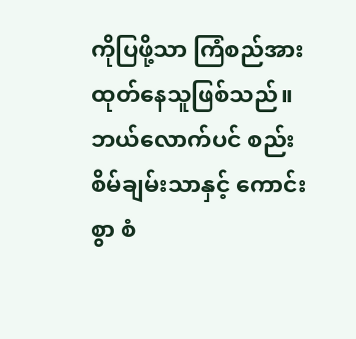ကိုပြဖို့သာ ကြံစည်အားထုတ်နေသူဖြစ်သည်။ဘယ်လောက်ပင် စည်းစိမ်ချမ်းသာနှင့် ကောင်းစွာ စံ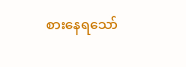စားနေရသော်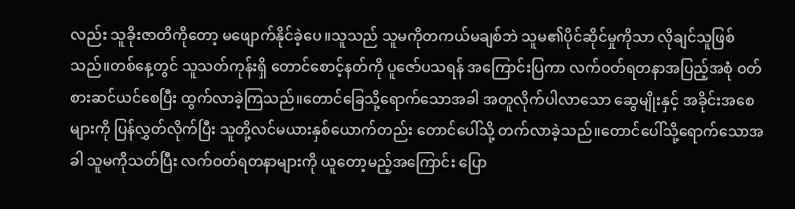လည်း သူခိုးဇာတိကိုတော့ မဖျောက်နိုင်ခဲ့ပေ။သူသည် သူမကိုတကယ်မချစ်ဘဲ သူမ၏ပိုင်ဆိုင်မှုကိုသာ လိုချင်သူဖြစ်သည်။တစ်နေ့တွင် သူသတ်ကုန်းရှိ တောင်စောင့်နတ်ကို ပူဇော်ပသရန် အကြောင်းပြကာ လက်ဝတ်ရတနာအပြည့်အစုံ ဝတ်စားဆင်ယင်စေပြီး ထွက်လာခဲ့ကြသည်။တောင်ခြေသို့ရောက်သောအခါ အတူလိုက်ပါလာသော ဆွေမျိုးနှင့် အခိုင်းအစေများကို ပြန်လွှတ်လိုက်ပြီး သူတို့လင်မယားနှစ်ယောက်တည်း တောင်ပေါ်သို့ တက်လာခဲ့သည်။တောင်ပေါ်သို့ရောက်သောအခါ သူမကိုသတ်ပြီး လက်ဝတ်ရတနာများကို ယူတော့မည့်အကြောင်း ပြော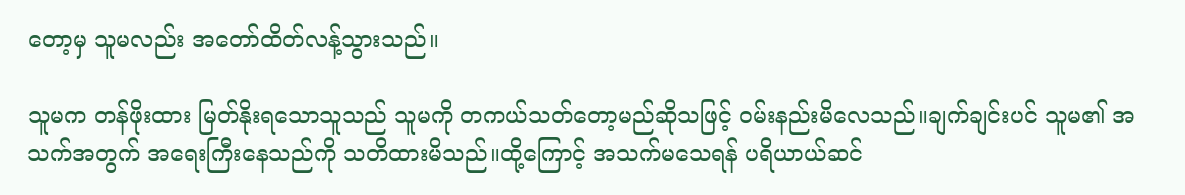တော့မှ သူမလည်း အတော်ထိတ်လန့်သွားသည်။

သူမက တန်ဖိုးထား မြတ်နိုးရသောသူသည် သူမကို တကယ်သတ်တော့မည်ဆိုသဖြင့် ဝမ်းနည်းမိလေသည်။ချက်ချင်းပင် သူမ၏ အသက်အတွက် အရေးကြီးနေသည်ကို သတိထားမိသည်။ထို့ကြောင့် အသက်မသေရန် ပရိယာယ်ဆင်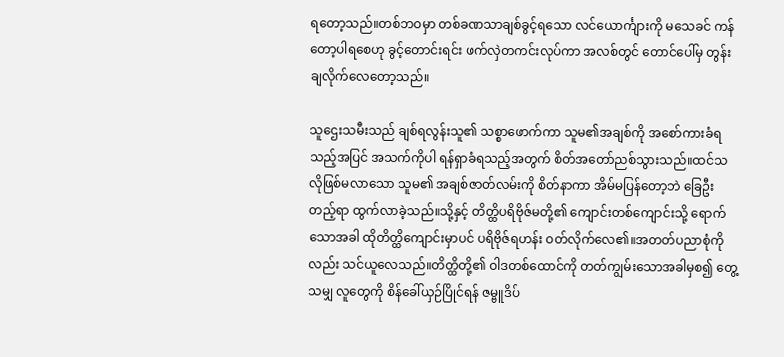ရတော့သည်။တစ်ဘဝမှာ တစ်ခဏသာချစ်ခွင့်ရသော လင်ယောင်္ကျားကို မသေခင် ကန်တော့ပါရစေဟု ခွင့်တောင်းရင်း ဖက်လှဲတကင်းလုပ်ကာ အလစ်တွင် တောင်ပေါ်မှ တွန်းချလိုက်လေတော့သည်။

သူဌေးသမီးသည် ချစ်ရလွန်းသူ၏ သစ္စာဖောက်ကာ သူမ၏အချစ်ကို အစော်ကားခံရသည့်အပြင် အသက်ကိုပါ ရန်ရှာခံရသည့်အတွက် စိတ်အတော်ညစ်သွားသည်။ထင်သလိုဖြစ်မလာသော သူမ၏ အချစ်ဇာတ်လမ်းကို စိတ်နာကာ အိမ်မပြန်တော့ဘဲ ခြေဦးတည့်ရာ ထွက်လာခဲ့သည်။သို့နှင့် တိတ္ထိပရိဗိုဇ်မတို့၏ ကျောင်းတစ်ကျောင်းသို့ ရောက်သောအခါ ထိုတိတ္ထိကျောင်းမှာပင် ပရိဗိုဇ်ရဟန်း ဝတ်လိုက်လေ၏။အတတ်ပညာစုံကိုလည်း သင်ယူလေသည်။တိတ္ထိတို့၏ ဝါဒတစ်ထောင်ကို တတ်ကျွမ်းသောအခါမှစ၍ တွေ့သမျှ လူတွေကို စိန်ခေါ်ယှဉ်ပြိုင်ရန် ဇမ္ဗူဒိပ်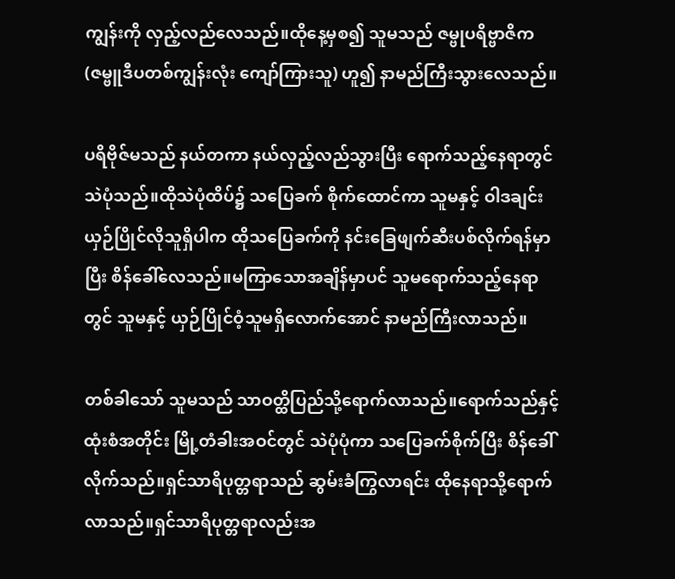ကျွန်းကို လှည့်လည်လေသည်။ထိုနေ့မှစ၍ သူမသည် ဇမ္ဗုပရိဗ္ဗာဇိက (ဇမ္ဗူဒီပတစ်ကျွန်းလုံး ကျော်ကြားသူ) ဟူ၍ နာမည်ကြီးသွားလေသည်။

ပရိဗိုဇ်မသည် နယ်တကာ နယ်လှည့်လည်သွားပြီး ရောက်သည့်နေရာတွင် သဲပုံသည်။ထိုသဲပုံထိပ်၌ သပြေခက် စိုက်ထောင်ကာ သူမနှင့် ဝါဒချင်းယှဉ်ပြိုင်လိုသူရှိပါက ထိုသပြေခက်ကို နင်းခြေဖျက်ဆီးပစ်လိုက်ရန်မှာပြီး စိန်ခေါ်လေသည်။မကြာသောအချိန်မှာပင် သူမရောက်သည့်နေရာတွင် သူမနှင့် ယှဉ်ပြိုင်ဝံ့သူမရှိလောက်အောင် နာမည်ကြီးလာသည်။

တစ်ခါသော် သူမသည် သာဝတ္ထိပြည်သို့ရောက်လာသည်။ရောက်သည်နှင့် ထုံးစံအတိုင်း မြို့တံခါးအဝင်တွင် သဲပုံပုံကာ သပြေခက်စိုက်ပြီး စိန်ခေါ်လိုက်သည်။ရှင်သာရိပုတ္တရာသည် ဆွမ်းခံကြွလာရင်း ထိုနေရာသို့ရောက်လာသည်။ရှင်သာရိပုတ္တရာလည်းအ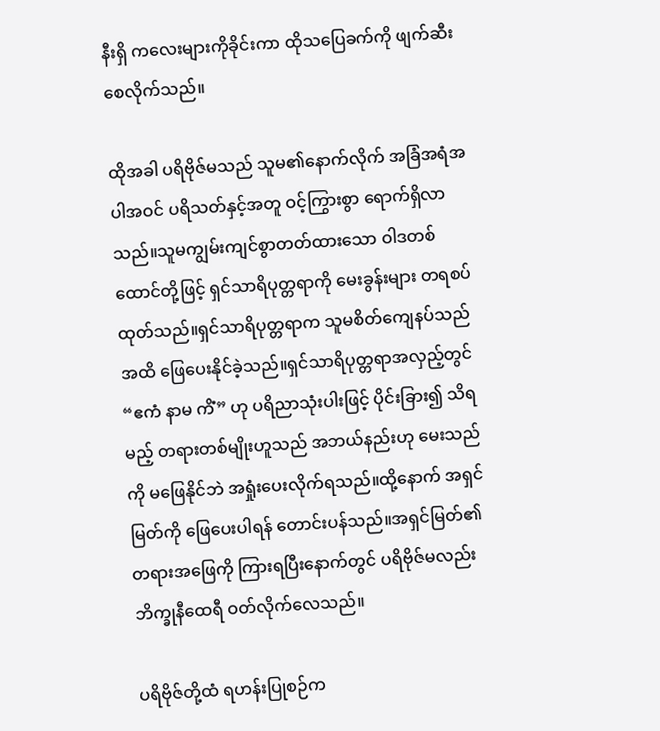နီးရှိ ကလေးများကိုခိုင်းကာ ထိုသပြေခက်ကို ဖျက်ဆီးစေလိုက်သည်။

ထိုအခါ ပရိဗိုဇ်မသည် သူမ၏နောက်လိုက် အခြံအရံအပါအဝင် ပရိသတ်နှင့်အတူ ဝင့်ကြွားစွာ ရောက်ရှိလာသည်။သူမကျွမ်းကျင်စွာတတ်ထားသော ဝါဒတစ်ထောင်တို့ဖြင့် ရှင်သာရိပုတ္တရာကို မေးခွန်းများ တရစပ်ထုတ်သည်။ရှင်သာရိပုတ္တရာက သူမစိတ်ကျေနပ်သည်အထိ ဖြေပေးနိုင်ခဲ့သည်။ရှင်သာရိပုတ္တရာအလှည့်တွင် “ဧကံ နာမ ကိံ” ဟု ပရိညာသုံးပါးဖြင့် ပိုင်းခြား၍ သိရမည့် တရားတစ်မျိုးဟူသည် အဘယ်နည်းဟု မေးသည်ကို မဖြေနိုင်ဘဲ အရှုံးပေးလိုက်ရသည်။ထို့နောက် အရှင်မြတ်ကို ဖြေပေးပါရန် တောင်းပန်သည်။အရှင်မြတ်၏ တရားအဖြေကို ကြားရပြီးနောက်တွင် ပရိဗိုဇ်မလည်း ဘိက္ခုနီထေရီ ဝတ်လိုက်လေသည်။

ပရိဗိုဇ်တို့ထံ ရဟန်းပြုစဉ်က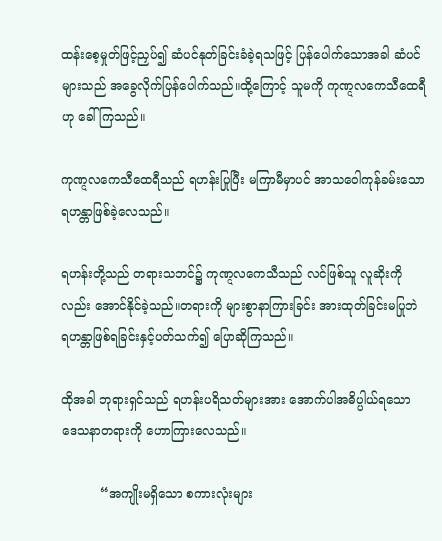ထန်းစေ့မှုတ်ဖြင့်ညှပ်၍ ဆံပင်နုတ်ခြင်းခံခဲ့ရသဖြင့် ပြန်ပေါက်သောအခါ ဆံပင်များသည် အခွေလိုက်ပြန်ပေါက်သည်။ထို့ကြောင့် သူမကို ကုဏ္ဋလကေသီထေရီဟု ခေါ်ကြသည်။

ကုဏ္ဋလကေသီထေရီသည် ရဟန်းပြုပြီး မကြာမီမှာပင် အာသဝေါကုန်ခမ်းသော ရဟန္တာဖြစ်ခဲ့လေသည်။

ရဟန်းတို့သည် တရားသဘင်၌ ကုဏ္ဋလကေသီသည် လင်ဖြစ်သူ လူဆိုးကိုလည်း အောင်နိုင်ခဲ့သည်။တရားကို များစွာနာကြားခြင်း အားထုတ်ခြင်းမပြုဘဲ ရဟန္တာဖြစ်ရခြင်းနှင့်ပတ်သက်၍ ပြောဆိုကြသည်။

ထိုအခါ ဘုရားရှင်သည် ရဟန်းပရိသတ်များအား အောက်ပါအဓိပ္ပါယ်ရသော ဒေသနာတရားကို ဟောကြားလေသည်။

          “အကျိုးမရှိသော စကားလုံးများ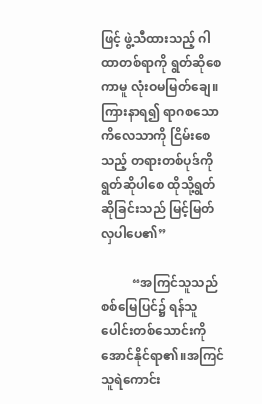ဖြင့် ဖွဲ့သီထားသည့် ဂါထာတစ်ရာကို ရွတ်ဆိုစေကာမူ လုံးဝမမြတ်ချေ။ကြားနာရ၍ ရာဂစသော ကိလေသာကို ငြိမ်းစေသည့် တရားတစ်ပုဒ်ကို ရွတ်ဆိုပါစေ ထိုသို့ရွတ်ဆိုခြင်းသည် မြင့်မြတ်လှပါပေ၏”

          “အကြင်သူသည် စစ်မြေပြင်၌ ရန်သူပေါင်းတစ်သောင်းကို အောင်နိုင်ရာ၏။အကြင်သူရဲကောင်း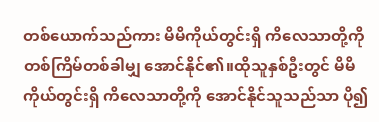တစ်ယောက်သည်ကား မိမိကိုယ်တွင်းရှိ ကိလေသာတို့ကို တစ်ကြိမ်တစ်ခါမျှ အောင်နိုင်၏။ထိုသူနှစ်ဦးတွင် မိမိကိုယ်တွင်းရှိ ကိလေသာတို့ကို အောင်နိုင်သူသည်သာ ပို၍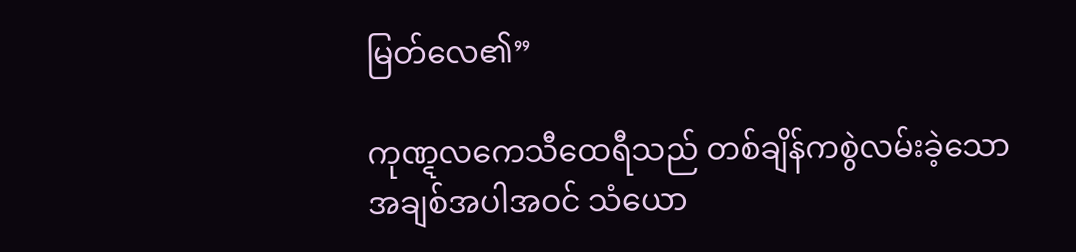မြတ်လေ၏”

ကုဏ္ဋလကေသီထေရီသည် တစ်ချိန်ကစွဲလမ်းခဲ့သော အချစ်အပါအဝင် သံယော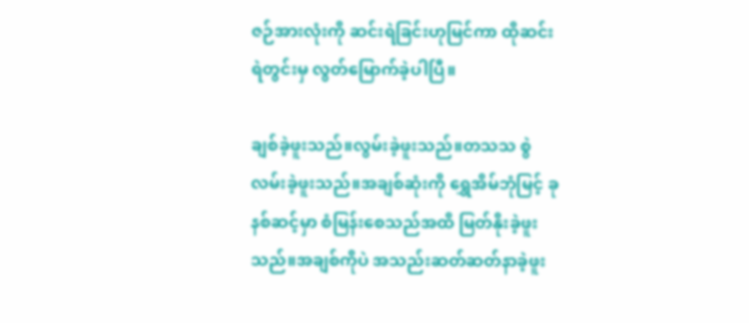ဇဉ်အားလုံးကို ဆင်းရဲခြင်းဟုမြင်ကာ ထိုဆင်းရဲတွင်းမှ လွတ်မြောက်ခဲ့ပါပြီ။

ချစ်ခဲ့ဖူးသည်။လွမ်းခဲ့ဖူးသည်။တသသ စွဲလမ်းခဲ့ဖူးသည်။အချစ်ဆုံးကို ရွှေအိမ်ဘုံမြင့် ခုနစ်ဆင့်မှာ စံမြန်းစေသည်အထိ မြတ်နိုးခဲ့ဖူးသည်။အချစ်ကိုပဲ အသည်းဆတ်ဆတ်နာခဲ့ဖူး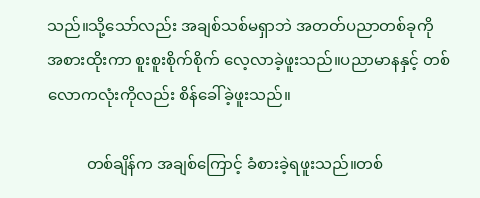သည်။သို့သော်လည်း အချစ်သစ်မရှာဘဲ အတတ်ပညာတစ်ခုကို အစားထိုးကာ စူးစူးစိုက်စိုက် လေ့လာခဲ့ဖူးသည်။ပညာမာနနှင့် တစ်လောကလုံးကိုလည်း စိန်ခေါ်ခဲ့ဖူးသည်။

          တစ်ချိန်က အချစ်ကြောင့် ခံစားခဲ့ရဖူးသည်။တစ်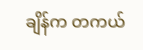ချိန်က တကယ်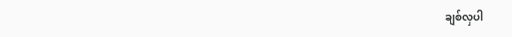ချစ်လှပါ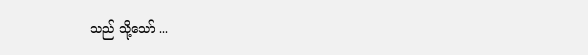သည် သို့သော် ...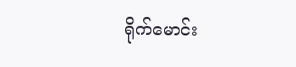ရိုက်မောင်း